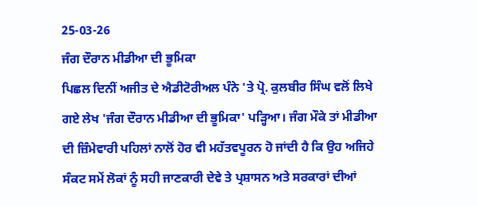25-03-26
ਜੰਗ ਦੌਰਾਨ ਮੀਡੀਆ ਦੀ ਭੂਮਿਕਾ
ਪਿਛਲ ਦਿਨੀਂ ਅਜੀਤ ਦੇ ਐਡੀਟੋਰੀਅਲ ਪੰਨੇ 'ਤੇ ਪ੍ਰੋ. ਕੁਲਬੀਰ ਸਿੰਘ ਵਲੋਂ ਲਿਖੇ ਗਏ ਲੇਖ 'ਜੰਗ ਦੌਰਾਨ ਮੀਡੀਆ ਦੀ ਭੂਮਿਕਾ' ਪੜ੍ਹਿਆ। ਜੰਗ ਮੌਕੇ ਤਾਂ ਮੀਡੀਆ ਦੀ ਜ਼ਿੰਮੇਵਾਰੀ ਪਹਿਲਾਂ ਨਾਲੋਂ ਹੋਰ ਵੀ ਮਹੱਤਵਪੂਰਨ ਹੋ ਜਾਂਦੀ ਹੈ ਕਿ ਉਹ ਅਜਿਹੇ ਸੰਕਟ ਸਮੇਂ ਲੋਕਾਂ ਨੂੰ ਸਹੀ ਜਾਣਕਾਰੀ ਦੇਵੇ ਤੇ ਪ੍ਰਸ਼ਾਸਨ ਅਤੇ ਸਰਕਾਰਾਂ ਦੀਆਂ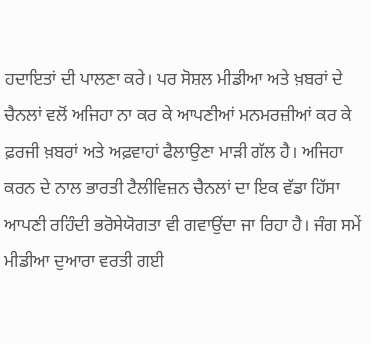ਹਦਾਇਤਾਂ ਦੀ ਪਾਲਣਾ ਕਰੇ। ਪਰ ਸੋਸ਼ਲ ਮੀਡੀਆ ਅਤੇ ਖ਼ਬਰਾਂ ਦੇ ਚੈਨਲਾਂ ਵਲੋਂ ਅਜਿਹਾ ਨਾ ਕਰ ਕੇ ਆਪਣੀਆਂ ਮਨਮਰਜ਼ੀਆਂ ਕਰ ਕੇ ਫ਼ਰਜੀ ਖ਼ਬਰਾਂ ਅਤੇ ਅਫ਼ਵਾਹਾਂ ਫੈਲਾਉਣਾ ਮਾੜੀ ਗੱਲ ਹੈ। ਅਜਿਹਾ ਕਰਨ ਦੇ ਨਾਲ ਭਾਰਤੀ ਟੈਲੀਵਿਜ਼ਨ ਚੈਨਲਾਂ ਦਾ ਇਕ ਵੱਡਾ ਹਿੱਸਾ ਆਪਣੀ ਰਹਿੰਦੀ ਭਰੋਸੇਯੋਗਤਾ ਵੀ ਗਵਾਉਂਦਾ ਜਾ ਰਿਹਾ ਹੈ। ਜੰਗ ਸਮੇਂ ਮੀਡੀਆ ਦੁਆਰਾ ਵਰਤੀ ਗਈ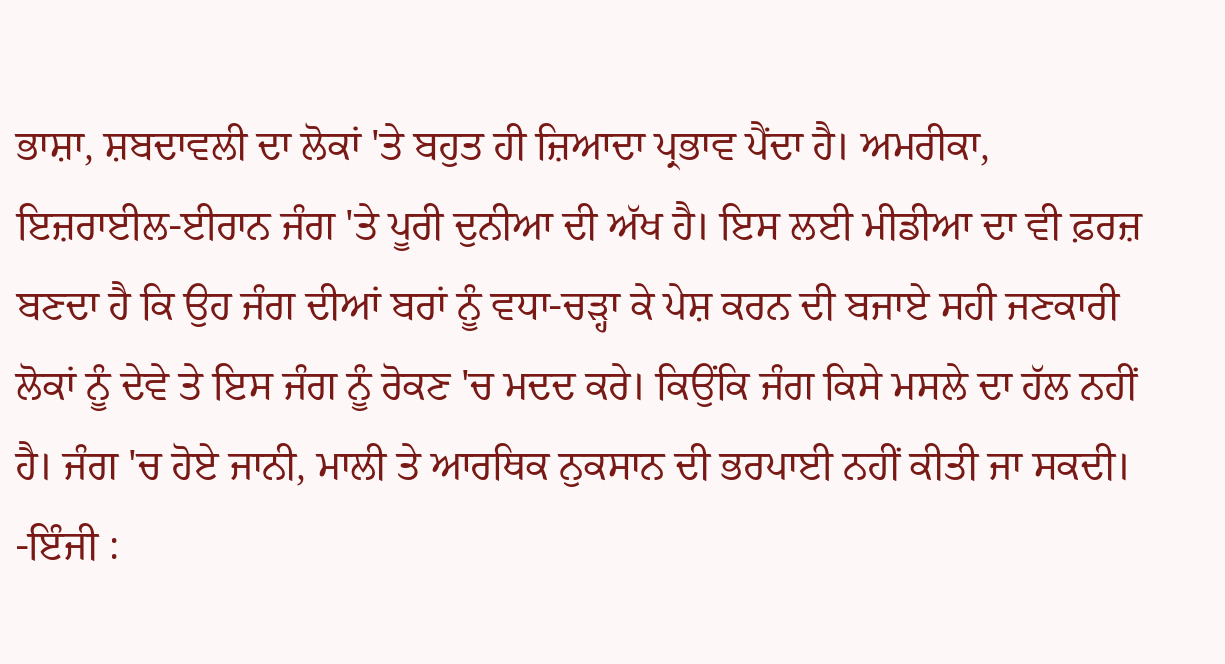ਭਾਸ਼ਾ, ਸ਼ਬਦਾਵਲੀ ਦਾ ਲੋਕਾਂ 'ਤੇ ਬਹੁਤ ਹੀ ਜ਼ਿਆਦਾ ਪ੍ਰਭਾਵ ਪੈਂਦਾ ਹੈ। ਅਮਰੀਕਾ, ਇਜ਼ਰਾਈਲ-ਈਰਾਨ ਜੰਗ 'ਤੇ ਪੂਰੀ ਦੁਨੀਆ ਦੀ ਅੱਖ ਹੈ। ਇਸ ਲਈ ਮੀਡੀਆ ਦਾ ਵੀ ਫ਼ਰਜ਼ ਬਣਦਾ ਹੈ ਕਿ ਉਹ ਜੰਗ ਦੀਆਂ ਬਰਾਂ ਨੂੰ ਵਧਾ-ਚੜ੍ਹਾ ਕੇ ਪੇਸ਼ ਕਰਨ ਦੀ ਬਜਾਏ ਸਹੀ ਜਣਕਾਰੀ ਲੋਕਾਂ ਨੂੰ ਦੇਵੇ ਤੇ ਇਸ ਜੰਗ ਨੂੰ ਰੋਕਣ 'ਚ ਮਦਦ ਕਰੇ। ਕਿਉਂਕਿ ਜੰਗ ਕਿਸੇ ਮਸਲੇ ਦਾ ਹੱਲ ਨਹੀਂ ਹੈ। ਜੰਗ 'ਚ ਹੋਏ ਜਾਨੀ, ਮਾਲੀ ਤੇ ਆਰਥਿਕ ਨੁਕਸਾਨ ਦੀ ਭਰਪਾਈ ਨਹੀਂ ਕੀਤੀ ਜਾ ਸਕਦੀ।
-ਇੰਜੀ :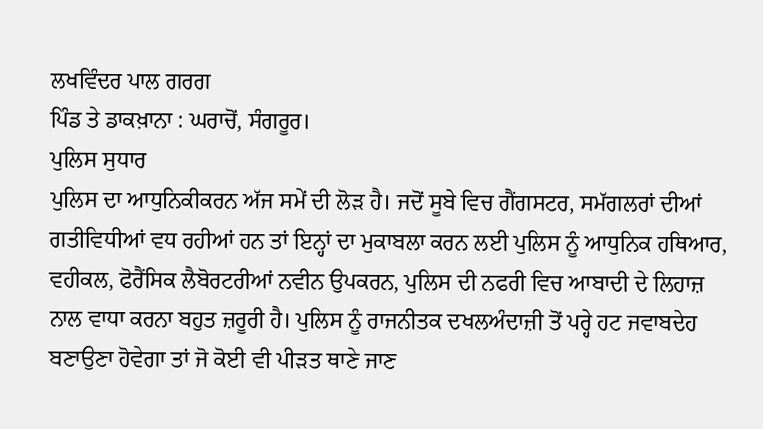ਲਖਵਿੰਦਰ ਪਾਲ ਗਰਗ
ਪਿੰਡ ਤੇ ਡਾਕਖ਼ਾਨਾ : ਘਰਾਚੋਂ, ਸੰਗਰੂਰ।
ਪੁਲਿਸ ਸੁਧਾਰ
ਪੁਲਿਸ ਦਾ ਆਧੁਨਿਕੀਕਰਨ ਅੱਜ ਸਮੇਂ ਦੀ ਲੋੜ ਹੈ। ਜਦੋਂ ਸੂਬੇ ਵਿਚ ਗੈਂਗਸਟਰ, ਸਮੱਗਲਰਾਂ ਦੀਆਂ ਗਤੀਵਿਧੀਆਂ ਵਧ ਰਹੀਆਂ ਹਨ ਤਾਂ ਇਨ੍ਹਾਂ ਦਾ ਮੁਕਾਬਲਾ ਕਰਨ ਲਈ ਪੁਲਿਸ ਨੂੰ ਆਧੁਨਿਕ ਹਥਿਆਰ, ਵਹੀਕਲ, ਫੋਰੈਂਸਿਕ ਲੈਬੋਰਟਰੀਆਂ ਨਵੀਨ ਉਪਕਰਨ, ਪੁਲਿਸ ਦੀ ਨਫਰੀ ਵਿਚ ਆਬਾਦੀ ਦੇ ਲਿਹਾਜ਼ ਨਾਲ ਵਾਧਾ ਕਰਨਾ ਬਹੁਤ ਜ਼ਰੂਰੀ ਹੈ। ਪੁਲਿਸ ਨੂੰ ਰਾਜਨੀਤਕ ਦਖਲਅੰਦਾਜ਼ੀ ਤੋਂ ਪਰ੍ਹੇ ਹਟ ਜਵਾਬਦੇਹ ਬਣਾਉਣਾ ਹੋਵੇਗਾ ਤਾਂ ਜੋ ਕੋਈ ਵੀ ਪੀੜਤ ਥਾਣੇ ਜਾਣ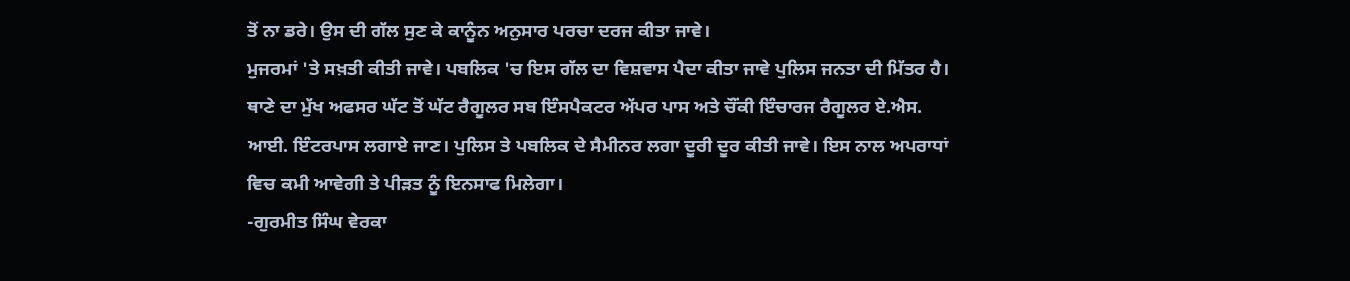ਤੋਂ ਨਾ ਡਰੇ। ਉਸ ਦੀ ਗੱਲ ਸੁਣ ਕੇ ਕਾਨੂੰਨ ਅਨੁਸਾਰ ਪਰਚਾ ਦਰਜ ਕੀਤਾ ਜਾਵੇ।
ਮੁਜਰਮਾਂ 'ਤੇ ਸਖ਼ਤੀ ਕੀਤੀ ਜਾਵੇ। ਪਬਲਿਕ 'ਚ ਇਸ ਗੱਲ ਦਾ ਵਿਸ਼ਵਾਸ ਪੈਦਾ ਕੀਤਾ ਜਾਵੇ ਪੁਲਿਸ ਜਨਤਾ ਦੀ ਮਿੱਤਰ ਹੈ। ਥਾਣੇ ਦਾ ਮੁੱਖ ਅਫਸਰ ਘੱਟ ਤੋਂ ਘੱਟ ਰੈਗੂਲਰ ਸਬ ਇੰਸਪੈਕਟਰ ਅੱਪਰ ਪਾਸ ਅਤੇ ਚੌਂਕੀ ਇੰਚਾਰਜ ਰੈਗੂਲਰ ਏ.ਐਸ. ਆਈ. ਇੰਟਰਪਾਸ ਲਗਾਏ ਜਾਣ। ਪੁਲਿਸ ਤੇ ਪਬਲਿਕ ਦੇ ਸੈਮੀਨਰ ਲਗਾ ਦੂਰੀ ਦੂਰ ਕੀਤੀ ਜਾਵੇ। ਇਸ ਨਾਲ ਅਪਰਾਧਾਂ ਵਿਚ ਕਮੀ ਆਵੇਗੀ ਤੇ ਪੀੜਤ ਨੂੰ ਇਨਸਾਫ ਮਿਲੇਗਾ।
-ਗੁਰਮੀਤ ਸਿੰਘ ਵੇਰਕਾ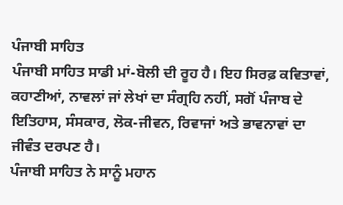ਪੰਜਾਬੀ ਸਾਹਿਤ
ਪੰਜਾਬੀ ਸਾਹਿਤ ਸਾਡੀ ਮਾਂ-ਬੋਲੀ ਦੀ ਰੂਹ ਹੈ। ਇਹ ਸਿਰਫ਼ ਕਵਿਤਾਵਾਂ, ਕਹਾਣੀਆਂ, ਨਾਵਲਾਂ ਜਾਂ ਲੇਖਾਂ ਦਾ ਸੰਗ੍ਰਹਿ ਨਹੀਂ, ਸਗੋਂ ਪੰਜਾਬ ਦੇ ਇਤਿਹਾਸ, ਸੰਸਕਾਰ, ਲੋਕ-ਜੀਵਨ, ਰਿਵਾਜਾਂ ਅਤੇ ਭਾਵਨਾਵਾਂ ਦਾ ਜੀਵੰਤ ਦਰਪਣ ਹੈ।
ਪੰਜਾਬੀ ਸਾਹਿਤ ਨੇ ਸਾਨੂੰ ਮਹਾਨ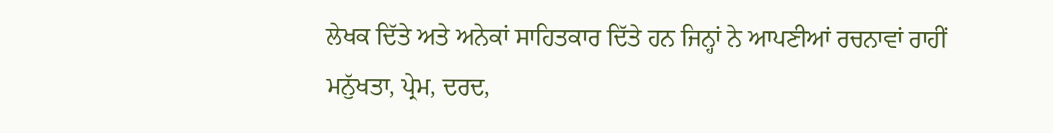ਲੇਖਕ ਦਿੱਤੇ ਅਤੇ ਅਨੇਕਾਂ ਸਾਹਿਤਕਾਰ ਦਿੱਤੇ ਹਨ ਜਿਨ੍ਹਾਂ ਨੇ ਆਪਣੀਆਂ ਰਚਨਾਵਾਂ ਰਾਹੀਂ ਮਨੁੱਖਤਾ, ਪ੍ਰੇਮ, ਦਰਦ,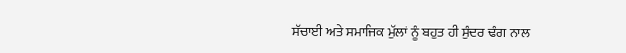ਸੱਚਾਈ ਅਤੇ ਸਮਾਜਿਕ ਮੁੱਲਾਂ ਨੂੰ ਬਹੁਤ ਹੀ ਸੁੰਦਰ ਢੰਗ ਨਾਲ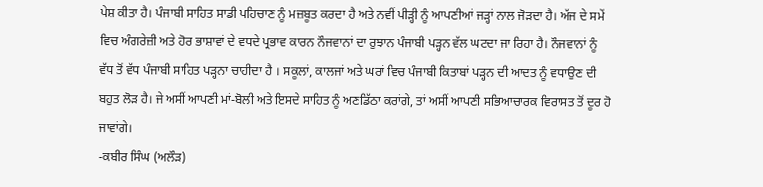ਪੇਸ਼ ਕੀਤਾ ਹੈ। ਪੰਜਾਬੀ ਸਾਹਿਤ ਸਾਡੀ ਪਹਿਚਾਣ ਨੂੰ ਮਜ਼ਬੂਤ ਕਰਦਾ ਹੈ ਅਤੇ ਨਵੀਂ ਪੀੜ੍ਹੀ ਨੂੰ ਆਪਣੀਆਂ ਜੜ੍ਹਾਂ ਨਾਲ ਜੋੜਦਾ ਹੈ। ਅੱਜ ਦੇ ਸਮੇਂ ਵਿਚ ਅੰਗਰੇਜ਼ੀ ਅਤੇ ਹੋਰ ਭਾਸ਼ਾਵਾਂ ਦੇ ਵਧਦੇ ਪ੍ਰਭਾਵ ਕਾਰਨ ਨੌਜਵਾਨਾਂ ਦਾ ਰੁਝਾਨ ਪੰਜਾਬੀ ਪੜ੍ਹਨ ਵੱਲ ਘਟਦਾ ਜਾ ਰਿਹਾ ਹੈ। ਨੌਜਵਾਨਾਂ ਨੂੰ ਵੱਧ ਤੋਂ ਵੱਧ ਪੰਜਾਬੀ ਸਾਹਿਤ ਪੜ੍ਹਨਾ ਚਾਹੀਦਾ ਹੈ । ਸਕੂਲਾਂ, ਕਾਲਜਾਂ ਅਤੇ ਘਰਾਂ ਵਿਚ ਪੰਜਾਬੀ ਕਿਤਾਬਾਂ ਪੜ੍ਹਨ ਦੀ ਆਦਤ ਨੂੰ ਵਧਾਉਣ ਦੀ ਬਹੁਤ ਲੋੜ ਹੈ। ਜੇ ਅਸੀਂ ਆਪਣੀ ਮਾਂ-ਬੋਲੀ ਅਤੇ ਇਸਦੇ ਸਾਹਿਤ ਨੂੰ ਅਣਡਿੱਠਾ ਕਰਾਂਗੇ, ਤਾਂ ਅਸੀਂ ਆਪਣੀ ਸਭਿਆਚਾਰਕ ਵਿਰਾਸਤ ਤੋਂ ਦੂਰ ਹੋ ਜਾਵਾਂਗੇ।
-ਕਬੀਰ ਸਿੰਘ (ਅਲੌੜ)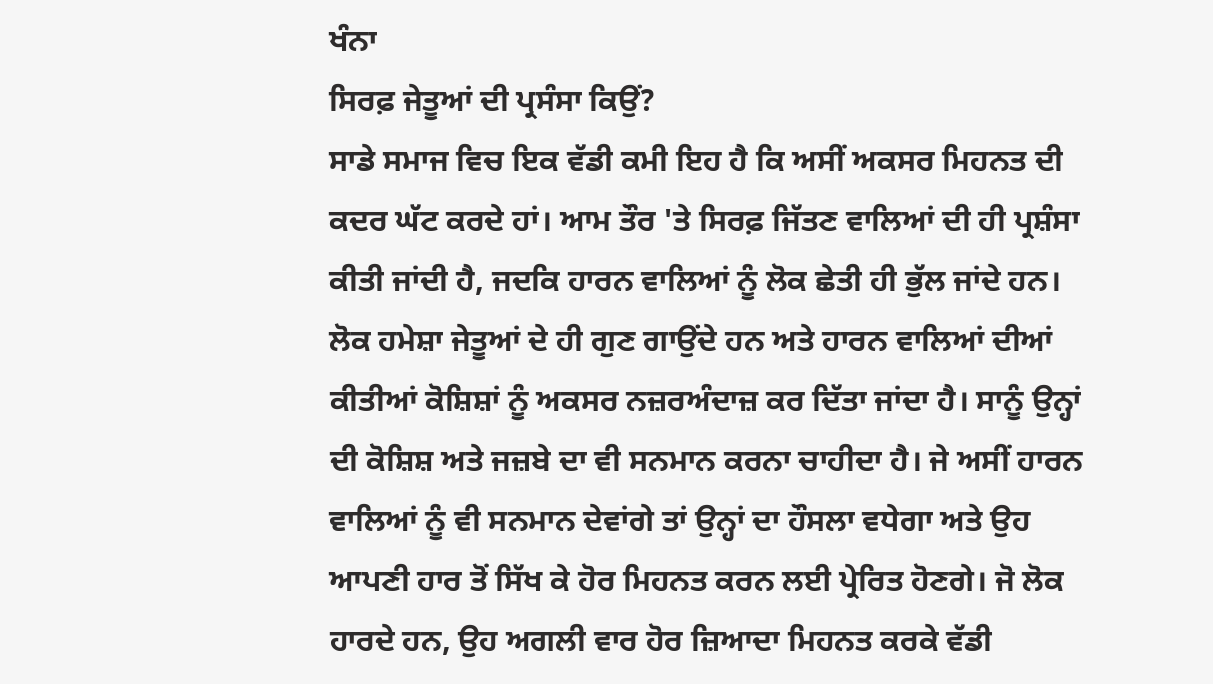ਖੰਨਾ
ਸਿਰਫ਼ ਜੇਤੂਆਂ ਦੀ ਪ੍ਰਸੰਸਾ ਕਿਉਂ?
ਸਾਡੇ ਸਮਾਜ ਵਿਚ ਇਕ ਵੱਡੀ ਕਮੀ ਇਹ ਹੈ ਕਿ ਅਸੀਂ ਅਕਸਰ ਮਿਹਨਤ ਦੀ ਕਦਰ ਘੱਟ ਕਰਦੇ ਹਾਂ। ਆਮ ਤੌਰ 'ਤੇ ਸਿਰਫ਼ ਜਿੱਤਣ ਵਾਲਿਆਂ ਦੀ ਹੀ ਪ੍ਰਸ਼ੰਸਾ ਕੀਤੀ ਜਾਂਦੀ ਹੈ, ਜਦਕਿ ਹਾਰਨ ਵਾਲਿਆਂ ਨੂੰ ਲੋਕ ਛੇਤੀ ਹੀ ਭੁੱਲ ਜਾਂਦੇ ਹਨ। ਲੋਕ ਹਮੇਸ਼ਾ ਜੇਤੂਆਂ ਦੇ ਹੀ ਗੁਣ ਗਾਉਂਦੇ ਹਨ ਅਤੇ ਹਾਰਨ ਵਾਲਿਆਂ ਦੀਆਂ ਕੀਤੀਆਂ ਕੋਸ਼ਿਸ਼ਾਂ ਨੂੰ ਅਕਸਰ ਨਜ਼ਰਅੰਦਾਜ਼ ਕਰ ਦਿੱਤਾ ਜਾਂਦਾ ਹੈ। ਸਾਨੂੰ ਉਨ੍ਹਾਂ ਦੀ ਕੋਸ਼ਿਸ਼ ਅਤੇ ਜਜ਼ਬੇ ਦਾ ਵੀ ਸਨਮਾਨ ਕਰਨਾ ਚਾਹੀਦਾ ਹੈ। ਜੇ ਅਸੀਂ ਹਾਰਨ ਵਾਲਿਆਂ ਨੂੰ ਵੀ ਸਨਮਾਨ ਦੇਵਾਂਗੇ ਤਾਂ ਉਨ੍ਹਾਂ ਦਾ ਹੌਸਲਾ ਵਧੇਗਾ ਅਤੇ ਉਹ ਆਪਣੀ ਹਾਰ ਤੋਂ ਸਿੱਖ ਕੇ ਹੋਰ ਮਿਹਨਤ ਕਰਨ ਲਈ ਪ੍ਰੇਰਿਤ ਹੋਣਗੇ। ਜੋ ਲੋਕ ਹਾਰਦੇ ਹਨ, ਉਹ ਅਗਲੀ ਵਾਰ ਹੋਰ ਜ਼ਿਆਦਾ ਮਿਹਨਤ ਕਰਕੇ ਵੱਡੀ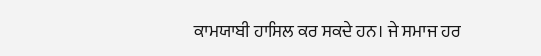ਕਾਮਯਾਬੀ ਹਾਸਿਲ ਕਰ ਸਕਦੇ ਹਨ। ਜੇ ਸਮਾਜ ਹਰ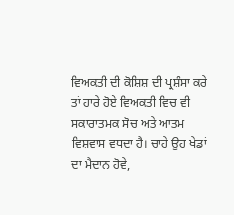ਵਿਅਕਤੀ ਦੀ ਕੋਸ਼ਿਸ਼ ਦੀ ਪ੍ਰਸ਼ੰਸਾ ਕਰੇ ਤਾਂ ਹਾਰੇ ਹੋਏ ਵਿਅਕਤੀ ਵਿਚ ਵੀ ਸਕਾਰਾਤਮਕ ਸੋਚ ਅਤੇ ਆਤਮ ਵਿਸ਼ਵਾਸ ਵਧਦਾ ਹੈ। ਚਾਹੇ ਉਹ ਖੇਡਾਂ ਦਾ ਮੈਦਾਨ ਹੋਵੇ,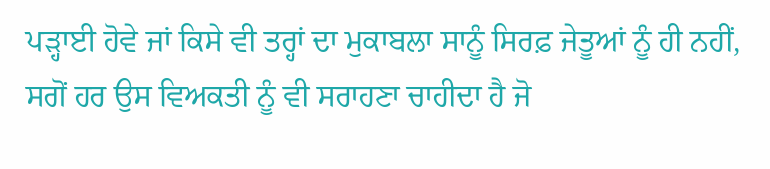ਪੜ੍ਹਾਈ ਹੋਵੇ ਜਾਂ ਕਿਸੇ ਵੀ ਤਰ੍ਹਾਂ ਦਾ ਮੁਕਾਬਲਾ ਸਾਨੂੰ ਸਿਰਫ਼ ਜੇਤੂਆਂ ਨੂੰ ਹੀ ਨਹੀਂ, ਸਗੋਂ ਹਰ ਉਸ ਵਿਅਕਤੀ ਨੂੰ ਵੀ ਸਰਾਹਣਾ ਚਾਹੀਦਾ ਹੈ ਜੋ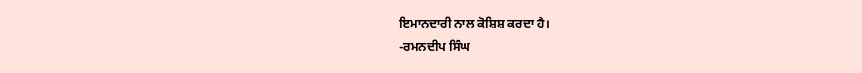ਇਮਾਨਦਾਰੀ ਨਾਲ ਕੋਸ਼ਿਸ਼ ਕਰਦਾ ਹੈ।
-ਰਮਨਦੀਪ ਸਿੰਘ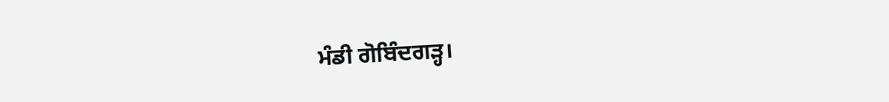ਮੰਡੀ ਗੋਬਿੰਦਗੜ੍ਹ।